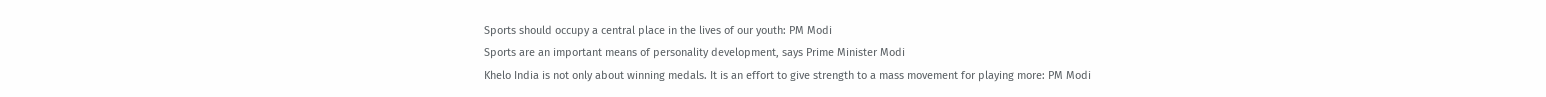Sports should occupy a central place in the lives of our youth: PM Modi
Sports are an important means of personality development, says Prime Minister Modi
Khelo India is not only about winning medals. It is an effort to give strength to a mass movement for playing more: PM Modi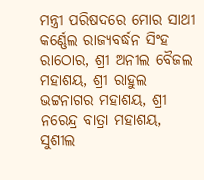ମନ୍ତ୍ରୀ ପରିଷଦରେ ମୋର ସାଥୀ କର୍ଣ୍ଣେଲ ରାଜ୍ୟବର୍ଦ୍ଧନ ସିଂହ ରାଠୋର, ଶ୍ରୀ ଅନୀଲ ବୈଜଲ ମହାଶୟ, ଶ୍ରୀ ରାହୁଲ ଭଟ୍ଟନାଗର ମହାଶୟ, ଶ୍ରୀ ନରେନ୍ଦ୍ର ବାତ୍ରା ମହାଶୟ, ସୁଶୀଲ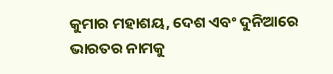କୁମାର ମହାଶୟ, ଦେଶ ଏବଂ ଦୁନିଆରେ ଭାରତର ନାମକୁ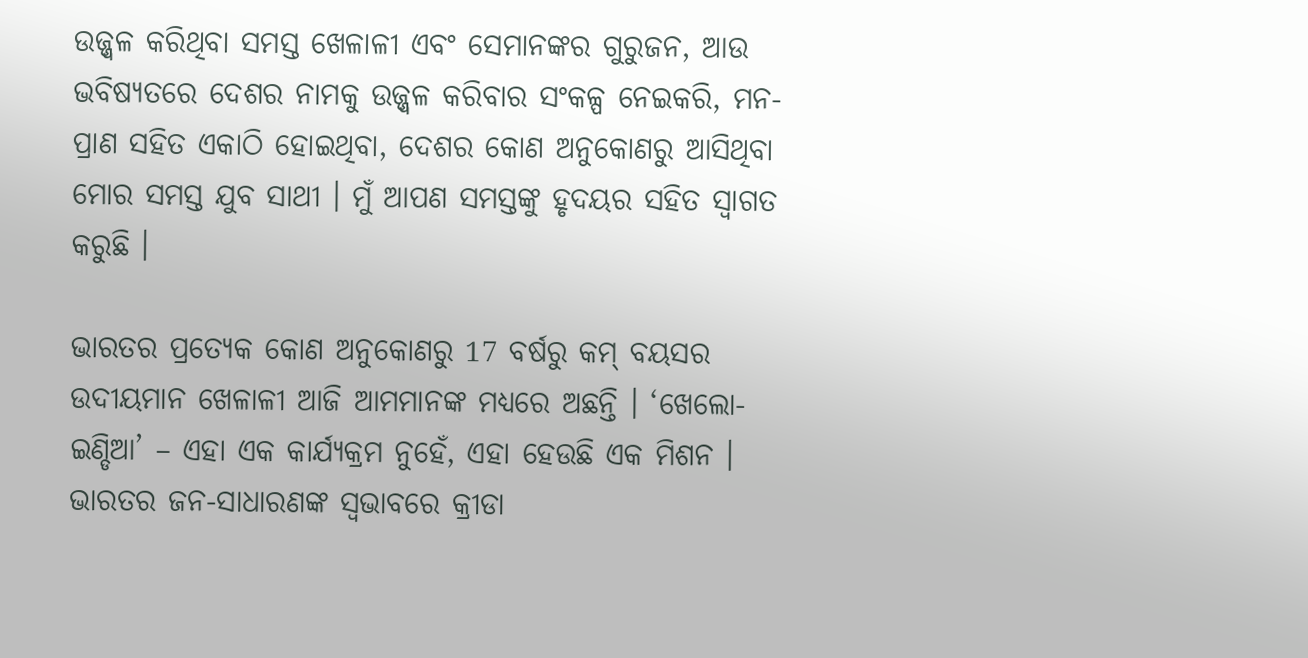ଉଜ୍ଜ୍ୱଳ କରିଥିବା ସମସ୍ତ ଖେଳାଳୀ ଏବଂ ସେମାନଙ୍କର ଗୁରୁଜନ, ଆଉ ଭବିଷ୍ୟତରେ ଦେଶର ନାମକୁ ଉଜ୍ଜ୍ୱଳ କରିବାର ସଂକଳ୍ପ ନେଇକରି, ମନ-ପ୍ରାଣ ସହିତ ଏକାଠି ହୋଇଥିବା, ଦେଶର କୋଣ ଅନୁକୋଣରୁ ଆସିଥିବା ମୋର ସମସ୍ତ ଯୁବ ସାଥୀ । ମୁଁ ଆପଣ ସମସ୍ତଙ୍କୁ ହୃଦୟର ସହିତ ସ୍ୱାଗତ କରୁଛି ।

ଭାରତର ପ୍ରତ୍ୟେକ କୋଣ ଅନୁକୋଣରୁ 17 ବର୍ଷରୁ କମ୍ ବୟସର ଉଦୀୟମାନ ଖେଳାଳୀ ଆଜି ଆମମାନଙ୍କ ମଧ୍ୟରେ ଅଛନ୍ତି । ‘ଖେଲୋ-ଇଣ୍ଡିଆ’ – ଏହା ଏକ କାର୍ଯ୍ୟକ୍ରମ ନୁହେଁ, ଏହା ହେଉଛି ଏକ ମିଶନ । ଭାରତର ଜନ-ସାଧାରଣଙ୍କ ସ୍ୱଭାବରେ କ୍ରୀଡା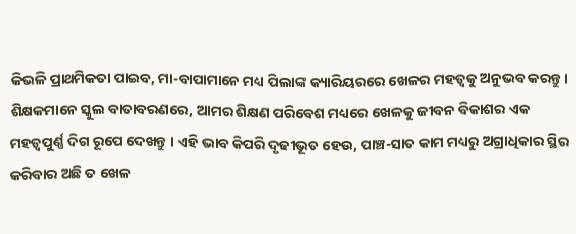କିଭଳି ପ୍ରାଥମିକତା ପାଇବ, ମା-ବାପାମାନେ ମଧ୍ୟ ପିଲାଙ୍କ କ୍ୟାରିୟରରେ ଖେଳର ମହତ୍ୱକୁ ଅନୁଭବ କରନ୍ତୁ । ଶିକ୍ଷକମାନେ ସ୍କୁଲ ବାତାବରଣରେ, ଆମର ଶିକ୍ଷଣ ପରିବେଶ ମଧ୍ୟରେ ଖେଳକୁ ଜୀବନ ବିକାଶର ଏକ ମହତ୍ୱପୁର୍ଣ୍ଣ ଦିଗ ରୂପେ ଦେଖନ୍ତୁ । ଏହି ଭାବ କିପରି ଦୃଢୀଭୂତ ହେଉ, ପାଞ୍ଚ-ସାତ କାମ ମଧ୍ୟରୁ ଅଗ୍ରାଧିକାର ସ୍ଥିର କରିବାର ଅଛି ତ ଖେଳ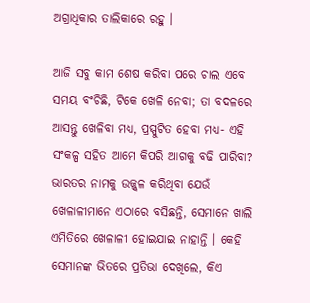ଅଗ୍ରାଧିକାର ତାଲିକାରେ ରହୁ ।

ଆଜି ସବୁ କାମ ଶେଷ କରିବା ପରେ ଚାଲ ଏବେ ସମୟ ବଂଚିଛି, ଟିକେ ଖେଳି ନେବା; ତା ବଦଳରେ ଆସନ୍ତୁ ଖେଳିବା ମଧ୍ୟ, ପ୍ରସ୍ପୁଟିତ ହେବା ମଧ୍ୟ- ଏହି ସଂକଳ୍ପ ସହିତ ଆମେ କିପରି ଆଗକୁ ବଢି ପାରିବା? ଭାରତର ନାମକୁ ଉଜ୍ଜ୍ୱଳ କରିଥିବା ଯେଉଁ ଖେଳାଳୀମାନେ ଏଠାରେ ବସିଛନ୍ତି, ସେମାନେ ଖାଲି ଏମିତିରେ ଖେଳାଳୀ ହୋଇଯାଇ ନାହାନ୍ତି । କେହି ସେମାନଙ୍କ ଭିତରେ ପ୍ରତିଭା ଦେଖିଲେ, କିଏ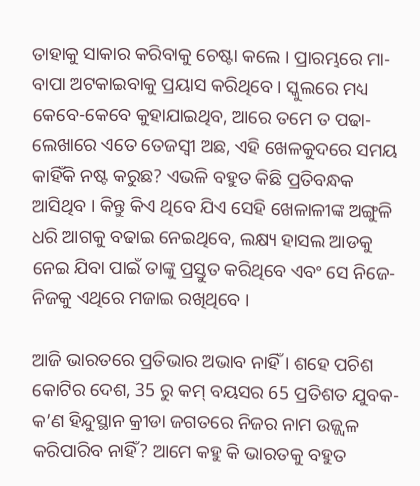ତାହାକୁ ସାକାର କରିବାକୁ ଚେଷ୍ଟା କଲେ । ପ୍ରାରମ୍ଭରେ ମା-ବାପା ଅଟକାଇବାକୁ ପ୍ରୟାସ କରିଥିବେ । ସ୍କୁଲରେ ମଧ୍ୟ କେବେ-କେବେ କୁହାଯାଇଥିବ, ଆରେ ତମେ ତ ପଢା-ଲେଖାରେ ଏତେ ତେଜସ୍ୱୀ ଅଛ, ଏହି ଖେଳକୁଦରେ ସମୟ କାହିଁକି ନଷ୍ଟ କରୁଛ? ଏଭଳି ବହୁତ କିଛି ପ୍ରତିବନ୍ଧକ ଆସିଥିବ । କିନ୍ତୁ କିଏ ଥିବେ ଯିଏ ସେହି ଖେଳାଳୀଙ୍କ ଅଙ୍ଗୁଳି ଧରି ଆଗକୁ ବଢାଇ ନେଇଥିବେ, ଲକ୍ଷ୍ୟ ହାସଲ ଆଡକୁ ନେଇ ଯିବା ପାଇଁ ତାଙ୍କୁ ପ୍ରସ୍ତୁତ କରିଥିବେ ଏବଂ ସେ ନିଜେ-ନିଜକୁ ଏଥିରେ ମଜାଇ ରଖିଥିବେ ।

ଆଜି ଭାରତରେ ପ୍ରତିଭାର ଅଭାବ ନାହିଁ । ଶହେ ପଚିଶ କୋଟିର ଦେଶ, 35 ରୁ କମ୍ ବୟସର 65 ପ୍ରତିଶତ ଯୁବକ- କ’ଣ ହିନ୍ଦୁସ୍ଥାନ କ୍ରୀଡା ଜଗତରେ ନିଜର ନାମ ଉଜ୍ଜ୍ୱଳ କରିପାରିବ ନାହିଁ? ଆମେ କହୁ କି ଭାରତକୁ ବହୁତ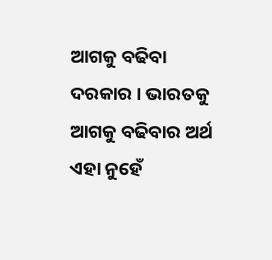ଆଗକୁ ବଢିବା ଦରକାର । ଭାରତକୁ ଆଗକୁ ବଢିବାର ଅର୍ଥ ଏହା ନୁହେଁ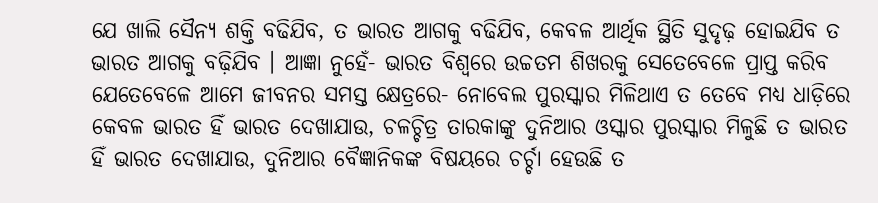ଯେ ଖାଲି ସୈନ୍ୟ ଶକ୍ତି ବଢିଯିବ, ତ ଭାରତ ଆଗକୁ ବଢିଯିବ, କେବଳ ଆର୍ଥିକ ସ୍ଥିତି ସୁଦୃଢ଼ ହୋଇଯିବ ତ ଭାରତ ଆଗକୁ ବଢ଼ିଯିବ । ଆଜ୍ଞା ନୁହେଁ- ଭାରତ ବିଶ୍ୱରେ ଉଚ୍ଚତମ ଶିଖରକୁ ସେତେବେଳେ ପ୍ରାପ୍ତ କରିବ ଯେତେବେଳେ ଆମେ ଜୀବନର ସମସ୍ତ କ୍ଷେତ୍ରରେ- ନୋବେଲ ପୁରସ୍କାର ମିଳିଥାଏ ତ ତେବେ ମଧ୍ୟ ଧାଡ଼ିରେ କେବଳ ଭାରତ ହିଁ ଭାରତ ଦେଖାଯାଉ, ଚଳଚ୍ଚିତ୍ର ତାରକାଙ୍କୁ ଦୁନିଆର ଓସ୍କାର ପୁରସ୍କାର ମିଳୁଛି ତ ଭାରତ ହିଁ ଭାରତ ଦେଖାଯାଉ, ଦୁନିଆର ବୈଜ୍ଞାନିକଙ୍କ ବିଷୟରେ ଚର୍ଚ୍ଚା ହେଉଛି ତ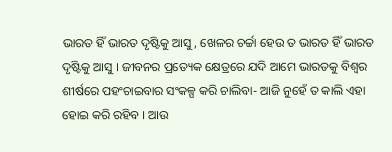ଭାରତ ହିଁ ଭାରତ ଦୃଷ୍ଟିକୁ ଆସୁ, ଖେଳର ଚର୍ଚ୍ଚା ହେଉ ତ ଭାରତ ହିଁ ଭାରତ ଦୃଷ୍ଟିକୁ ଆସୁ । ଜୀବନର ପ୍ରତ୍ୟେକ କ୍ଷେତ୍ରରେ ଯଦି ଆମେ ଭାରତକୁ ବିଶ୍ୱର ଶୀର୍ଷରେ ପହଂଚାଇବାର ସଂକଳ୍ପ କରି ଚାଲିବା- ଆଜି ନୁହେଁ ତ କାଲି ଏହା ହୋଇ କରି ରହିବ । ଆଉ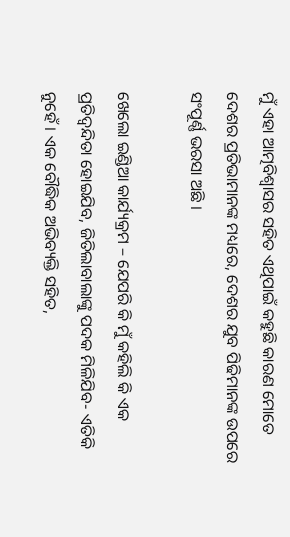ମୁଁ ଏହା ଆତ୍ମବିଶ୍ୱାସର ସହିତ ଏଥିପାଇଁ କହୁଛି କାରଣ ମୋତେ ଦେଶର ପ୍ରତିଭାମାନଙ୍କ ମଧ୍ୟରେ, ଦେଶର ଯୁବ ପିଢିମାନଙ୍କ ଉପରେ ସଂପୂର୍ଣ୍ଣ ଭରସା ଅଛି ।

ଖେଲୋ ଇଣ୍ଡିଆ କାର୍ଯ୍ୟକ୍ରମ – ଯେପରି କି ମୁଁ କହିଲି କି ଏକ ପ୍ରତିଦ୍ୱନ୍ଦିତା ହୋଇଯିବ, ଜିତିଲାବାଲାଙ୍କୁ ପଦକ ମିଳିଯିବ- ଏତିକି ନୁହେଁ । ଏକ ବୌଦ୍ଧିକ ଅଭିବ୍ୟକ୍ତି ସହିତ,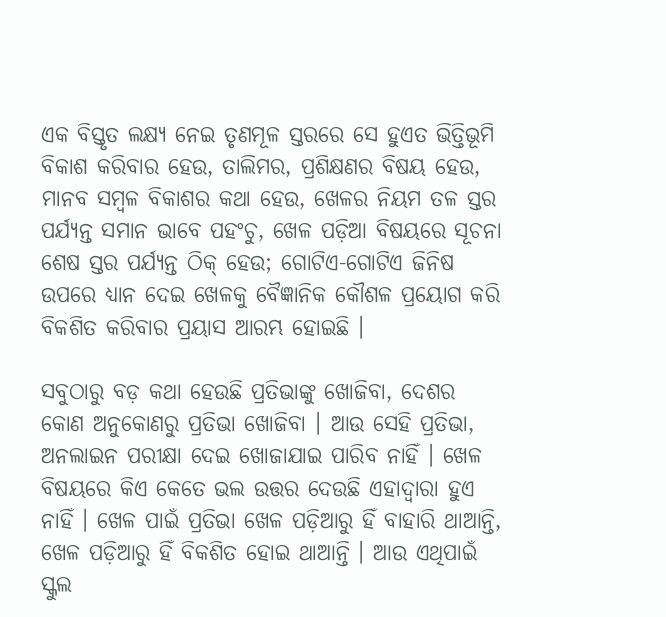ଏକ ବିସ୍ତୃତ ଲକ୍ଷ୍ୟ ନେଇ ତୃଣମୂଳ ସ୍ତରରେ ସେ ହୁଏତ ଭିତ୍ତିଭୂମି ବିକାଶ କରିବାର ହେଉ, ତାଲିମର, ପ୍ରଶିକ୍ଷଣର ବିଷୟ ହେଉ, ମାନବ ସମ୍ବଳ ବିକାଶର କଥା ହେଉ, ଖେଳର ନିୟମ ତଳ ସ୍ତର ପର୍ଯ୍ୟନ୍ତ ସମାନ ଭାବେ ପହଂଚୁ, ଖେଳ ପଡ଼ିଆ ବିଷୟରେ ସୂଚନା ଶେଷ ସ୍ତର ପର୍ଯ୍ୟନ୍ତ ଠିକ୍ ହେଉ; ଗୋଟିଏ-ଗୋଟିଏ ଜିନିଷ ଉପରେ ଧ୍ୟାନ ଦେଇ ଖେଳକୁ ବୈଜ୍ଞାନିକ କୌଶଳ ପ୍ରୟୋଗ କରି ବିକଶିତ କରିବାର ପ୍ରୟାସ ଆରମ୍ଭ ହୋଇଛି ।

ସବୁଠାରୁ ବଡ଼ କଥା ହେଉଛି ପ୍ରତିଭାଙ୍କୁ ଖୋଜିବା, ଦେଶର କୋଣ ଅନୁକୋଣରୁ ପ୍ରତିଭା ଖୋଜିବା । ଆଉ ସେହି ପ୍ରତିଭା, ଅନଲାଇନ ପରୀକ୍ଷା ଦେଇ ଖୋଜାଯାଇ ପାରିବ ନାହିଁ । ଖେଳ ବିଷୟରେ କିଏ କେତେ ଭଲ ଉତ୍ତର ଦେଉଛି ଏହାଦ୍ୱାରା ହୁଏ ନାହିଁ । ଖେଳ ପାଇଁ ପ୍ରତିଭା ଖେଳ ପଡ଼ିଆରୁ ହିଁ ବାହାରି ଥାଆନ୍ତି, ଖେଳ ପଡ଼ିଆରୁ ହିଁ ବିକଶିତ ହୋଇ ଥାଆନ୍ତି । ଆଉ ଏଥିପାଇଁ ସ୍କୁଲ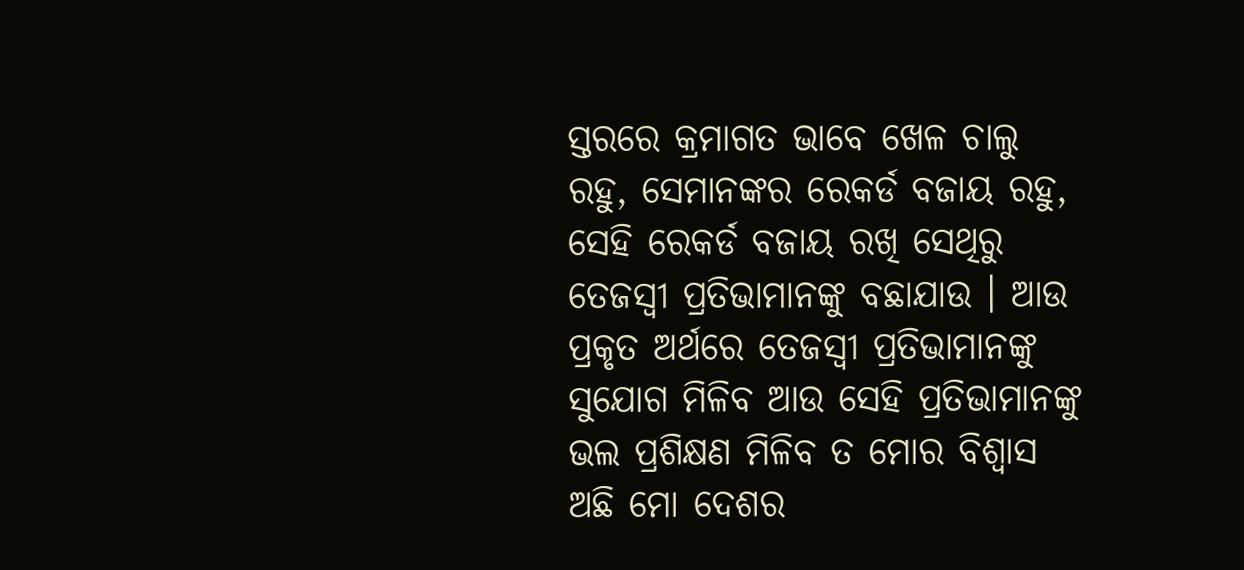ସ୍ତରରେ କ୍ରମାଗତ ଭାବେ ଖେଳ ଚାଲୁ ରହୁ, ସେମାନଙ୍କର ରେକର୍ଡ ବଜାୟ ରହୁ, ସେହି ରେକର୍ଡ ବଜାୟ ରଖି ସେଥିରୁ ତେଜସ୍ୱୀ ପ୍ରତିଭାମାନଙ୍କୁ ବଛାଯାଉ । ଆଉ ପ୍ରକୃତ ଅର୍ଥରେ ତେଜସ୍ୱୀ ପ୍ରତିଭାମାନଙ୍କୁ ସୁଯୋଗ ମିଳିବ ଆଉ ସେହି ପ୍ରତିଭାମାନଙ୍କୁ ଭଲ ପ୍ରଶିକ୍ଷଣ ମିଳିବ ତ ମୋର ବିଶ୍ୱାସ ଅଛି ମୋ ଦେଶର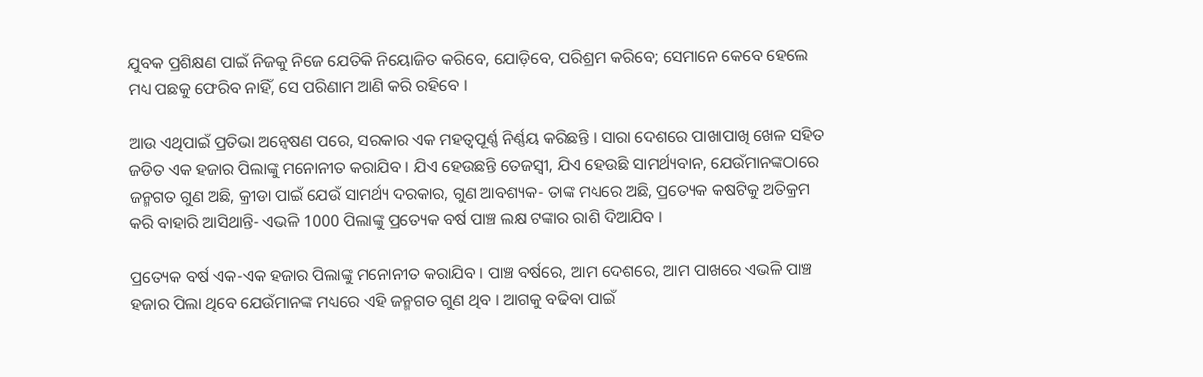ଯୁବକ ପ୍ରଶିକ୍ଷଣ ପାଇଁ ନିଜକୁ ନିଜେ ଯେତିକି ନିୟୋଜିତ କରିବେ, ଯୋଡ଼ିବେ, ପରିଶ୍ରମ କରିବେ; ସେମାନେ କେବେ ହେଲେ ମଧ୍ୟ ପଛକୁ ଫେରିବ ନାହିଁ, ସେ ପରିଣାମ ଆଣି କରି ରହିବେ ।

ଆଉ ଏଥିପାଇଁ ପ୍ରତିଭା ଅନ୍ୱେଷଣ ପରେ, ସରକାର ଏକ ମହତ୍ୱପୂର୍ଣ୍ଣ ନିର୍ଣ୍ଣୟ କରିଛନ୍ତି । ସାରା ଦେଶରେ ପାଖାପାଖି ଖେଳ ସହିତ ଜଡିତ ଏକ ହଜାର ପିଲାଙ୍କୁ ମନୋନୀତ କରାଯିବ । ଯିଏ ହେଉଛନ୍ତି ତେଜସ୍ୱୀ, ଯିଏ ହେଉଛି ସାମର୍ଥ୍ୟବାନ, ଯେଉଁମାନଙ୍କଠାରେ ଜନ୍ମଗତ ଗୁଣ ଅଛି, କ୍ରୀଡା ପାଇଁ ଯେଉଁ ସାମର୍ଥ୍ୟ ଦରକାର, ଗୁଣ ଆବଶ୍ୟକ- ତାଙ୍କ ମଧ୍ୟରେ ଅଛି, ପ୍ରତ୍ୟେକ କଷଟିକୁ ଅତିକ୍ରମ କରି ବାହାରି ଆସିଥାନ୍ତି- ଏଭଳି 1000 ପିଲାଙ୍କୁ ପ୍ରତ୍ୟେକ ବର୍ଷ ପାଞ୍ଚ ଲକ୍ଷ ଟଙ୍କାର ରାଶି ଦିଆଯିବ ।

ପ୍ରତ୍ୟେକ ବର୍ଷ ଏକ-ଏକ ହଜାର ପିଲାଙ୍କୁ ମନୋନୀତ କରାଯିବ । ପାଞ୍ଚ ବର୍ଷରେ, ଆମ ଦେଶରେ, ଆମ ପାଖରେ ଏଭଳି ପାଞ୍ଚ ହଜାର ପିଲା ଥିବେ ଯେଉଁମାନଙ୍କ ମଧ୍ୟରେ ଏହି ଜନ୍ମଗତ ଗୁଣ ଥିବ । ଆଗକୁ ବଢିବା ପାଇଁ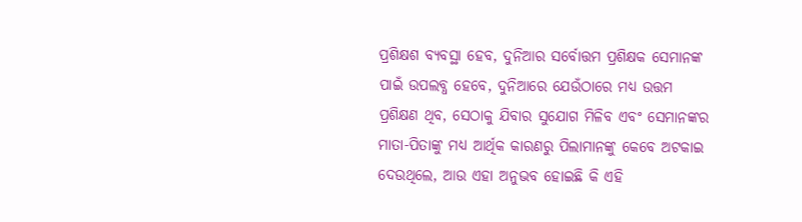ପ୍ରଶିକ୍ଷଶ ବ୍ୟବସ୍ଥା ହେବ, ଦୁନିଆର ସର୍ବୋତ୍ତମ ପ୍ରଶିକ୍ଷକ ସେମାନଙ୍କ ପାଇଁ ଉପଲବ୍ଧ ହେବେ, ଦୁନିଆରେ ଯେଉଁଠାରେ ମଧ୍ୟ ଉତ୍ତମ ପ୍ରଶିକ୍ଷଣ ଥିବ, ସେଠାକୁ ଯିବାର ସୁଯୋଗ ମିଳିବ ଏବଂ ସେମାନଙ୍କର ମାତା-ପିତାଙ୍କୁ ମଧ୍ୟ ଆର୍ଥିକ କାରଣରୁ ପିଲାମାନଙ୍କୁ କେବେ ଅଟକାଇ ଦେଉଥିଲେ, ଆଉ ଏହା ଅନୁଭବ ହୋଇଛି କି ଏହି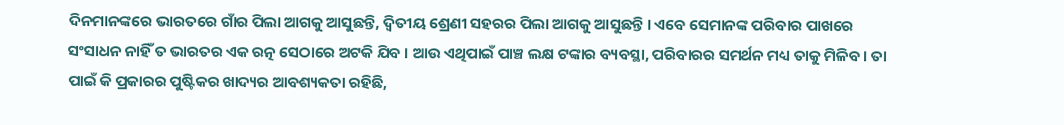ଦିନମାନଙ୍କରେ ଭାରତରେ ଗାଁର ପିଲା ଆଗକୁ ଆସୁଛନ୍ତି, ଦ୍ୱିତୀୟ ଶ୍ରେଣୀ ସହରର ପିଲା ଆଗକୁ ଆସୁଛନ୍ତି । ଏବେ ସେମାନଙ୍କ ପରିବାର ପାଖରେ ସଂସାଧନ ନାହିଁ ତ ଭାରତର ଏକ ରତ୍ନ ସେଠାରେ ଅଟକି ଯିବ । ଆଉ ଏଥିପାଇଁ ପାଞ୍ଚ ଲକ୍ଷ ଟଙ୍କାର ବ୍ୟବସ୍ଥା, ପରିବାରର ସମର୍ଥନ ମଧ୍ୟ ତାକୁ ମିଳିବ । ତା ପାଇଁ କି ପ୍ରକାରର ପୁଷ୍ଟିକର ଖାଦ୍ୟର ଆବଶ୍ୟକତା ରହିଛି,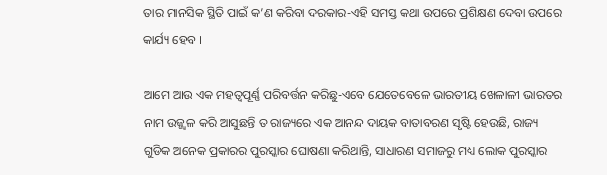ତାର ମାନସିକ ସ୍ଥିତି ପାଇଁ କ’ଣ କରିବା ଦରକାର-ଏହି ସମସ୍ତ କଥା ଉପରେ ପ୍ରଶିକ୍ଷଣ ଦେବା ଉପରେ କାର୍ଯ୍ୟ ହେବ ।

ଆମେ ଆଉ ଏକ ମହତ୍ୱପୂର୍ଣ୍ଣ ପରିବର୍ତ୍ତନ କରିଛୁ-ଏବେ ଯେତେବେଳେ ଭାରତୀୟ ଖେଳାଳୀ ଭାରତର ନାମ ଉଜ୍ଜ୍ୱଳ କରି ଆସୁଛନ୍ତି ତ ରାଜ୍ୟରେ ଏକ ଆନନ୍ଦ ଦାୟକ ବାତାବରଣ ସୃଷ୍ଟି ହେଉଛି, ରାଜ୍ୟ ଗୁଡିକ ଅନେକ ପ୍ରକାରର ପୁରସ୍କାର ଘୋଷଣା କରିଥାନ୍ତି, ସାଧାରଣ ସମାଜରୁ ମଧ୍ୟ ଲୋକ ପୁରସ୍କାର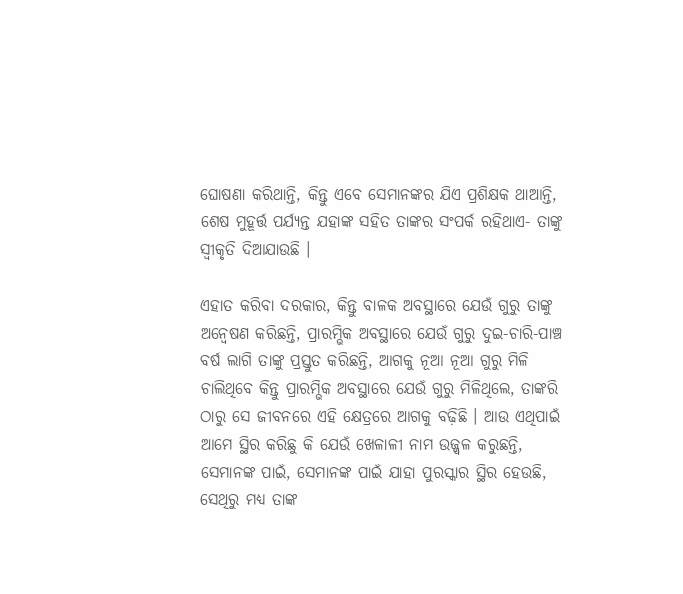ଘୋଷଣା କରିଥାନ୍ତି, କିନ୍ତୁ ଏବେ ସେମାନଙ୍କର ଯିଏ ପ୍ରଶିକ୍ଷକ ଥାଆନ୍ତି, ଶେଷ ମୁହୂର୍ତ୍ତ ପର୍ଯ୍ୟନ୍ତ ଯହାଙ୍କ ସହିତ ତାଙ୍କର ସଂପର୍କ ରହିଥାଏ- ତାଙ୍କୁ ସ୍ୱୀକୃତି ଦିଆଯାଉଛି ।

ଏହାତ କରିବା ଦରକାର, କିନ୍ତୁ ବାଳକ ଅବସ୍ଥାରେ ଯେଉଁ ଗୁରୁ ତାଙ୍କୁ ଅନ୍ୱେଷଣ କରିଛନ୍ତି, ପ୍ରାରମ୍ଭିକ ଅବସ୍ଥାରେ ଯେଉଁ ଗୁରୁ ଦୁଇ-ଚାରି-ପାଞ୍ଚ ବର୍ଷ ଲାଗି ତାଙ୍କୁ ପ୍ରସ୍ତୁତ କରିଛନ୍ତି, ଆଗକୁ ନୂଆ ନୂଆ ଗୁରୁ ମିଳି ଚାଲିଥିବେ କିନ୍ତୁ ପ୍ରାରମ୍ଭିକ ଅବସ୍ଥାରେ ଯେଉଁ ଗୁରୁ ମିଳିଥିଲେ, ତାଙ୍କରି ଠାରୁ ସେ ଜୀବନରେ ଏହି କ୍ଷେତ୍ରରେ ଆଗକୁ ବଢ଼ିଛି । ଆଉ ଏଥିପାଇଁ ଆମେ ସ୍ଥିର କରିଛୁ କି ଯେଉଁ ଖେଳାଳୀ ନାମ ଉଜ୍ଜ୍ୱଳ କରୁଛନ୍ତି, ସେମାନଙ୍କ ପାଇଁ, ସେମାନଙ୍କ ପାଇଁ ଯାହା ପୁରସ୍କାର ସ୍ଥିର ହେଉଛି, ସେଥିରୁ ମଧ୍ୟ ତାଙ୍କ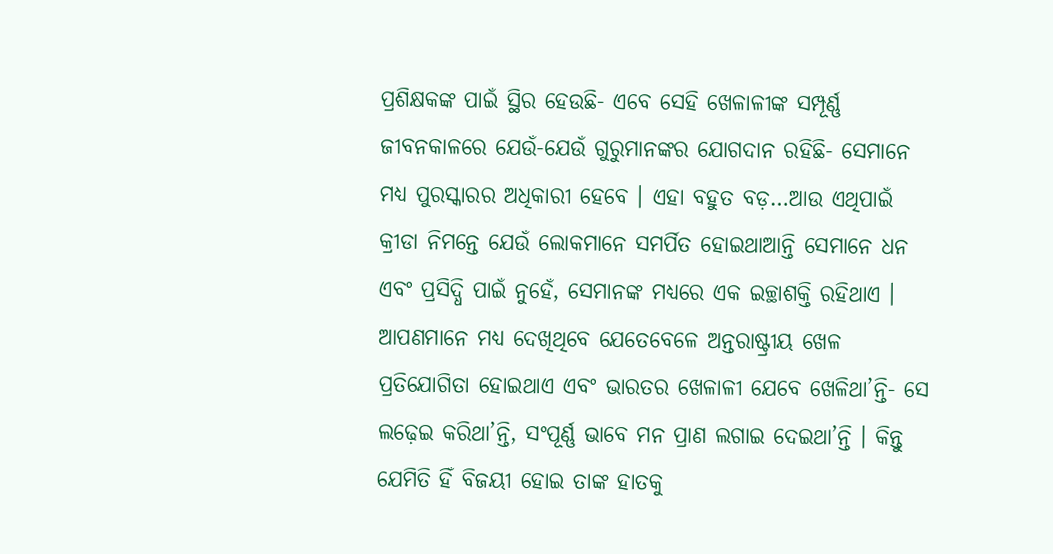ପ୍ରଶିକ୍ଷକଙ୍କ ପାଇଁ ସ୍ଥିର ହେଉଛି- ଏବେ ସେହି ଖେଳାଳୀଙ୍କ ସମ୍ପୂର୍ଣ୍ଣ ଜୀବନକାଳରେ ଯେଉଁ-ଯେଉଁ ଗୁରୁମାନଙ୍କର ଯୋଗଦାନ ରହିଛି- ସେମାନେ ମଧ୍ୟ ପୁରସ୍କାରର ଅଧିକାରୀ ହେବେ । ଏହା ବହୁତ ବଡ଼…ଆଉ ଏଥିପାଇଁ କ୍ରୀଡା ନିମନ୍ତେ ଯେଉଁ ଲୋକମାନେ ସମର୍ପିତ ହୋଇଥାଆନ୍ତି ସେମାନେ ଧନ ଏବଂ ପ୍ରସିଦ୍ଧି ପାଇଁ ନୁହେଁ, ସେମାନଙ୍କ ମଧ୍ୟରେ ଏକ ଇଚ୍ଛାଶକ୍ତି ରହିଥାଏ । ଆପଣମାନେ ମଧ୍ୟ ଦେଖିଥିବେ ଯେତେବେଳେ ଅନ୍ତରାଷ୍ଟ୍ରୀୟ ଖେଳ ପ୍ରତିଯୋଗିତା ହୋଇଥାଏ ଏବଂ ଭାରତର ଖେଳାଳୀ ଯେବେ ଖେଳିଥା’ନ୍ତି- ସେ ଲଢ଼େଇ କରିଥା’ନ୍ତି, ସଂପୂର୍ଣ୍ଣ ଭାବେ ମନ ପ୍ରାଣ ଲଗାଇ ଦେଇଥା’ନ୍ତି । କିନ୍ତୁ ଯେମିତି ହିଁ ବିଜୟୀ ହୋଇ ତାଙ୍କ ହାତକୁ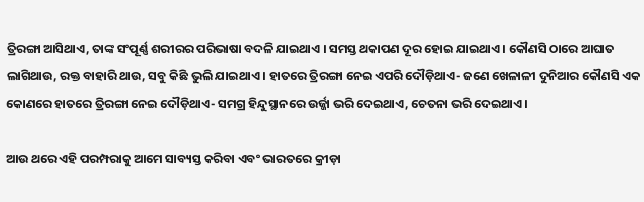ତ୍ରିରଙ୍ଗା ଆସିଥାଏ, ତାଙ୍କ ସଂପୂର୍ଣ୍ଣ ଶରୀରର ପରିଭାଷା ବଦଳି ଯାଇଥାଏ । ସମସ୍ତ ଥକାପଣ ଦୂର ହୋଇ ଯାଇଥାଏ । କୌଣସି ଠାରେ ଆଘାତ ଲାଗିଥାଉ, ରକ୍ତ ବାହାରି ଥାଉ, ସବୁ କିଛି ଭୁଲି ଯାଇଥାଏ । ହାତରେ ତ୍ରିରଙ୍ଗା ନେଇ ଏପରି ଦୌଡ଼ିଥାଏ- ଜଣେ ଖେଳାଳୀ ଦୁନିଆର କୌଣସି ଏକ କୋଣରେ ହାତରେ ତ୍ରିରଙ୍ଗା ନେଇ ଦୌଡ଼ିଥାଏ- ସମଗ୍ର ହିନ୍ଦୁସ୍ଥାନରେ ଉର୍ଜ୍ଜା ଭରି ଦେଇଥାଏ, ଚେତନା ଭରି ଦେଇଥାଏ ।

ଆଉ ଥରେ ଏହି ପରମ୍ପରାକୁ ଆମେ ସାବ୍ୟସ୍ତ କରିବା ଏବଂ ଭାରତରେ କ୍ରୀଡ଼ା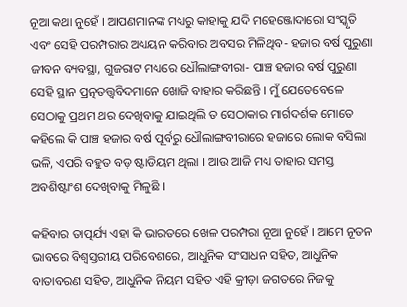ନୂଆ କଥା ନୁହେଁ । ଆପଣମାନଙ୍କ ମଧ୍ୟରୁ କାହାକୁ ଯଦି ମହେଞ୍ଜୋଦାରୋ ସଂସ୍କୃତି ଏବଂ ସେହି ପରମ୍ପରାର ଅଧ୍ୟୟନ କରିବାର ଅବସର ମିଳିଥିବ- ହଜାର ବର୍ଷ ପୁରୁଣା ଜୀବନ ବ୍ୟବସ୍ଥା, ଗୁଜରାଟ ମଧ୍ୟରେ ଧୌଲାଙ୍ଗବୀରା- ପାଞ୍ଚ ହଜାର ବର୍ଷ ପୁରୁଣା ସେହି ସ୍ଥାନ ପ୍ରତ୍ନତତ୍ତ୍ଵବିଦମାନେ ଖୋଜି ବାହାର କରିଛନ୍ତି । ମୁଁ ଯେତେବେଳେ ସେଠାକୁ ପ୍ରଥମ ଥର ଦେଖିବାକୁ ଯାଇଥିଲି ତ ସେଠାକାର ମାର୍ଗଦର୍ଶକ ମୋତେ କହିଲେ କି ପାଞ୍ଚ ହଜାର ବର୍ଷ ପୂର୍ବରୁ ଧୌଲାଙ୍ଗବୀରାରେ ହଜାରେ ଲୋକ ବସିଲା ଭଳି, ଏପରି ବହୁତ ବଡ଼ ଷ୍ଟାଡିୟମ ଥିଲା । ଆଉ ଆଜି ମଧ୍ୟ ତାହାର ସମସ୍ତ ଅବଶିଷ୍ଟାଂଶ ଦେଖିବାକୁ ମିଳୁଛି ।

କହିବାର ତାତ୍ପର୍ଯ୍ୟ ଏହା କି ଭାରତରେ ଖେଳ ପରମ୍ପରା ନୂଆ ନୁହେଁ । ଆମେ ନୂତନ ଭାବରେ ବିଶ୍ୱସ୍ତରୀୟ ପରିବେଶରେ, ଆଧୁନିକ ସଂସାଧନ ସହିତ, ଆଧୁନିକ ବାତାବରଣ ସହିତ, ଆଧୁନିକ ନିୟମ ସହିତ ଏହି କ୍ରୀଡ଼ା ଜଗତରେ ନିଜକୁ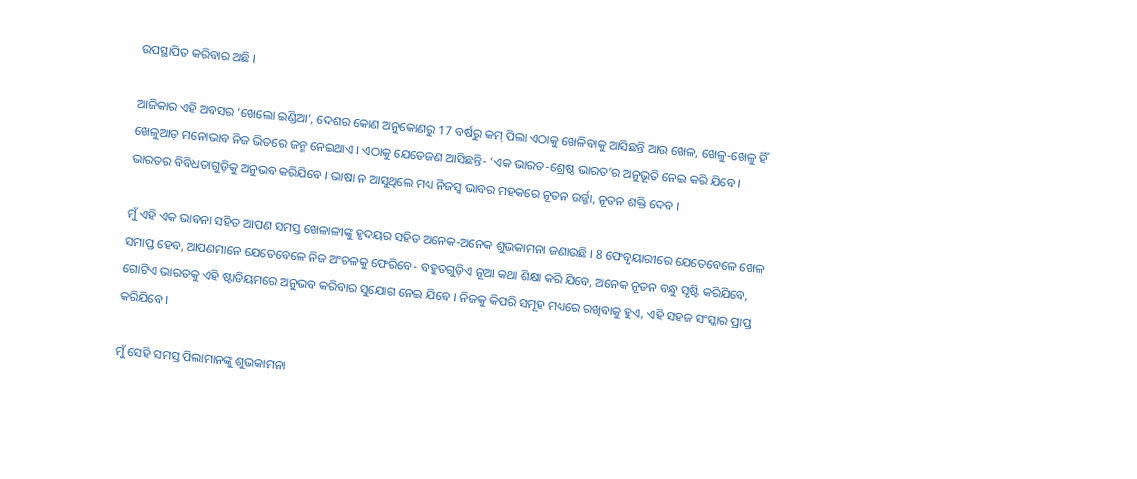ଉପସ୍ଥାପିତ କରିବାର ଅଛି ।

ଆଜିକାର ଏହି ଅବସର ‘ଖେଲୋ ଇଣ୍ଡିଆ’, ଦେଶର କୋଣ ଅନୁକୋଣରୁ 17 ବର୍ଷରୁ କମ୍ ପିଲା ଏଠାକୁ ଖେଳିବାକୁ ଆସିଛନ୍ତି ଆଉ ଖେଳ, ଖେଳୁ-ଖେଳୁ ହିଁ ଖେଳୁଆଡ଼ ମନୋଭାବ ନିଜ ଭିତରେ ଜନ୍ମ ନେଇଥାଏ । ଏଠାକୁ ଯେତେଜଣ ଆସିଛନ୍ତି- ‘ଏକ ଭାରତ-ଶ୍ରେଷ୍ଠ ଭାରତ’ର ଅନୁଭୂତି ନେଇ କରି ଯିବେ । ଭାରତର ବିବିଧତାଗୁଡ଼ିକୁ ଅନୁଭବ କରିଯିବେ । ଭାଷା ନ ଆସୁଥିଲେ ମଧ୍ୟ ନିଜସ୍ୱ ଭାବର ମହକରେ ନୂତନ ଉର୍ଜ୍ଜା, ନୂତନ ଶକ୍ତି ଦେବ ।

ମୁଁ ଏହି ଏକ ଭାବନା ସହିତ ଆପଣ ସମସ୍ତ ଖେଳାଳୀଙ୍କୁ ହୃଦୟର ସହିତ ଅନେକ-ଅନେକ ଶୁଭକାମନା ଜଣାଉଛି । 8 ଫେବୃୟାରୀରେ ଯେତେବେଳେ ଖେଳ ସମାପ୍ତ ହେବ, ଆପଣମାନେ ଯେତେବେଳେ ନିଜ ଅଂଚଳକୁ ଫେରିବେ- ବହୁତଗୁଡ଼ିଏ ନୂଆ କଥା ଶିକ୍ଷା କରି ଯିବେ, ଅନେକ ନୂତନ ବନ୍ଧୁ ସୃଷ୍ଟି କରିଯିବେ, ଗୋଟିଏ ଭାରତକୁ ଏହି ଷ୍ଟାଡିୟମରେ ଅନୁଭବ କରିବାର ସୁଯୋଗ ନେଇ ଯିବେ । ନିଜକୁ କିପରି ସମୂହ ମଧ୍ୟରେ ରଖିବାକୁ ହୁଏ, ଏହି ସହଜ ସଂସ୍କାର ପ୍ରାପ୍ତ କରିଯିବେ ।

ମୁଁ ସେହି ସମସ୍ତ ପିଲାମାନଙ୍କୁ ଶୁଭକାମନା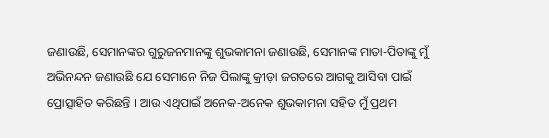ଜଣାଉଛି, ସେମାନଙ୍କର ଗୁରୁଜନମାନଙ୍କୁ ଶୁଭକାମନା ଜଣାଉଛି, ସେମାନଙ୍କ ମାତା-ପିତାଙ୍କୁ ମୁଁ ଅଭିନନ୍ଦନ ଜଣାଉଛି ଯେ ସେମାନେ ନିଜ ପିଲାଙ୍କୁ କ୍ରୀଡ଼ା ଜଗତରେ ଆଗକୁ ଆସିବା ପାଇଁ ପ୍ରୋତ୍ସାହିତ କରିଛନ୍ତି । ଆଉ ଏଥିପାଇଁ ଅନେକ-ଅନେକ ଶୁଭକାମନା ସହିତ ମୁଁ ପ୍ରଥମ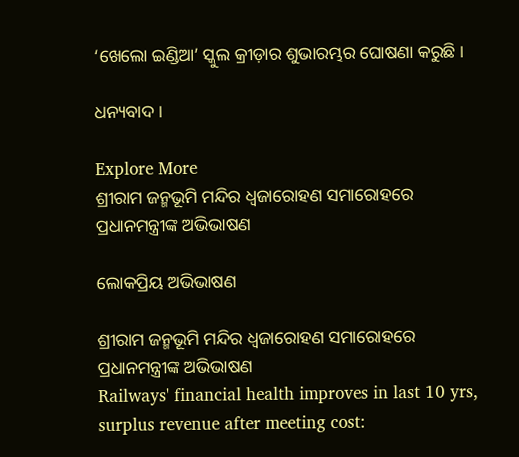‘ଖେଲୋ ଇଣ୍ଡିଆ’ ସ୍କୁଲ କ୍ରୀଡ଼ାର ଶୁଭାରମ୍ଭର ଘୋଷଣା କରୁଛି ।

ଧନ୍ୟବାଦ ।

Explore More
ଶ୍ରୀରାମ ଜନ୍ମଭୂମି ମନ୍ଦିର ଧ୍ଵଜାରୋହଣ ସମାରୋହରେ ପ୍ରଧାନମନ୍ତ୍ରୀଙ୍କ ଅଭିଭାଷଣ

ଲୋକପ୍ରିୟ ଅଭିଭାଷଣ

ଶ୍ରୀରାମ ଜନ୍ମଭୂମି ମନ୍ଦିର ଧ୍ଵଜାରୋହଣ ସମାରୋହରେ ପ୍ରଧାନମନ୍ତ୍ରୀଙ୍କ ଅଭିଭାଷଣ
Railways' financial health improves in last 10 yrs, surplus revenue after meeting cost: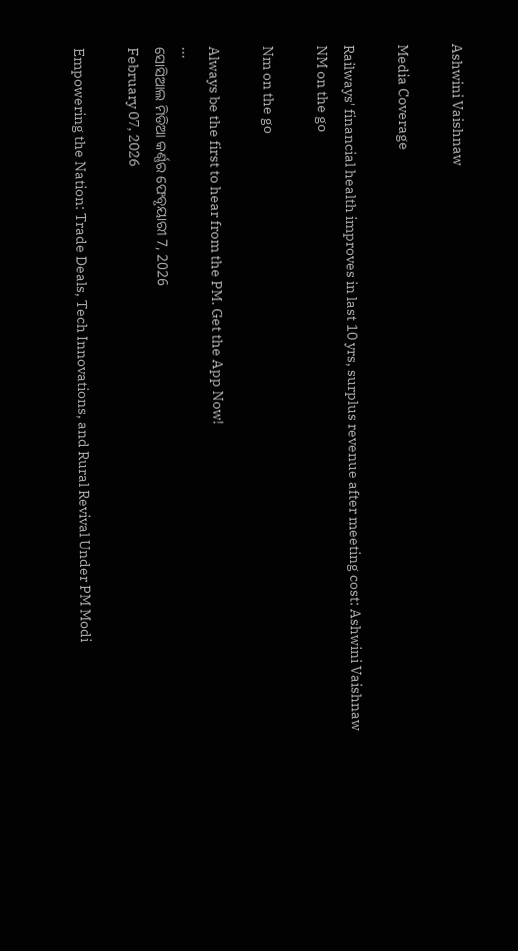Ashwini Vaishnaw

Media Coverage

Railways' financial health improves in last 10 yrs, surplus revenue after meeting cost: Ashwini Vaishnaw
NM on the go

Nm on the go

Always be the first to hear from the PM. Get the App Now!
...
ସୋସିଆଲ ମିଡିଆ କର୍ଣ୍ଣର ଫେବୃୟାରୀ 7, 2026
February 07, 2026

Empowering the Nation: Trade Deals, Tech Innovations, and Rural Revival Under PM Modi